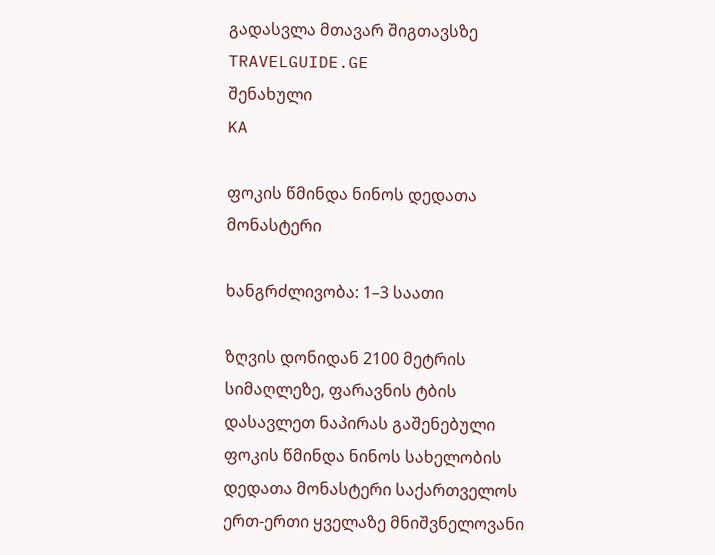გადასვლა მთავარ შიგთავსზე
TRAVELGUIDE.GE
შენახული
KA

ფოკის წმინდა ნინოს დედათა მონასტერი

ხანგრძლივობა: 1–3 საათი

ზღვის დონიდან 2100 მეტრის სიმაღლეზე, ფარავნის ტბის დასავლეთ ნაპირას გაშენებული ფოკის წმინდა ნინოს სახელობის დედათა მონასტერი საქართველოს ერთ-ერთი ყველაზე მნიშვნელოვანი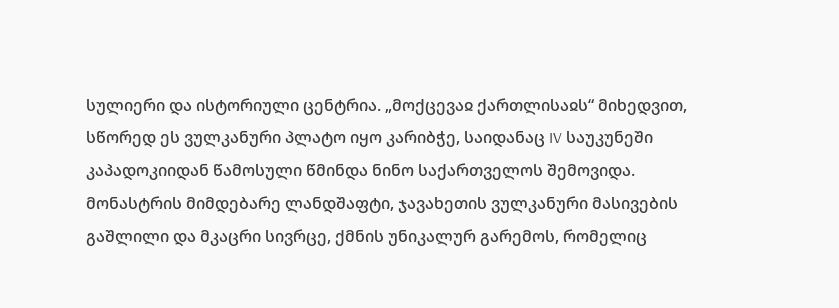სულიერი და ისტორიული ცენტრია. „მოქცევაჲ ქართლისაჲს“ მიხედვით, სწორედ ეს ვულკანური პლატო იყო კარიბჭე, საიდანაც IV საუკუნეში კაპადოკიიდან წამოსული წმინდა ნინო საქართველოს შემოვიდა. მონასტრის მიმდებარე ლანდშაფტი, ჯავახეთის ვულკანური მასივების გაშლილი და მკაცრი სივრცე, ქმნის უნიკალურ გარემოს, რომელიც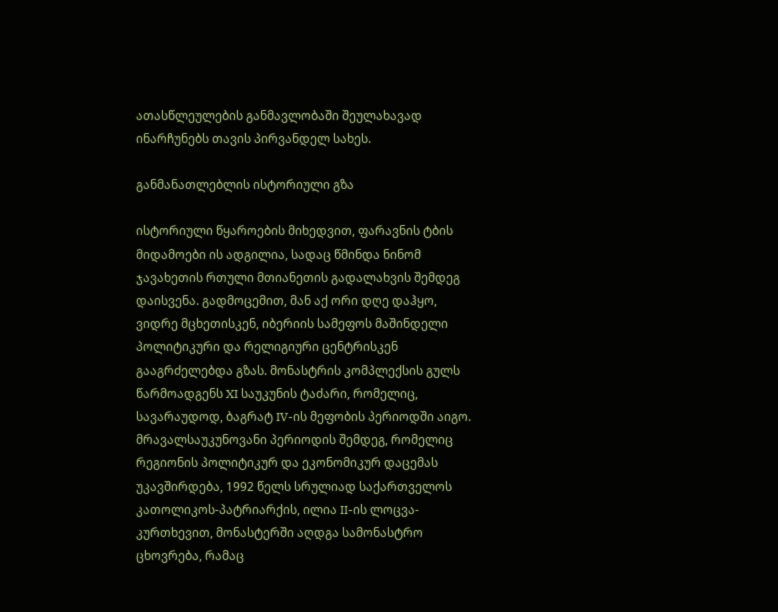ათასწლეულების განმავლობაში შეულახავად ინარჩუნებს თავის პირვანდელ სახეს.

განმანათლებლის ისტორიული გზა

ისტორიული წყაროების მიხედვით, ფარავნის ტბის მიდამოები ის ადგილია, სადაც წმინდა ნინომ ჯავახეთის რთული მთიანეთის გადალახვის შემდეგ დაისვენა. გადმოცემით, მან აქ ორი დღე დაჰყო, ვიდრე მცხეთისკენ, იბერიის სამეფოს მაშინდელი პოლიტიკური და რელიგიური ცენტრისკენ გააგრძელებდა გზას. მონასტრის კომპლექსის გულს წარმოადგენს XI საუკუნის ტაძარი, რომელიც, სავარაუდოდ, ბაგრატ IV-ის მეფობის პერიოდში აიგო. მრავალსაუკუნოვანი პერიოდის შემდეგ, რომელიც რეგიონის პოლიტიკურ და ეკონომიკურ დაცემას უკავშირდება, 1992 წელს სრულიად საქართველოს კათოლიკოს-პატრიარქის, ილია II-ის ლოცვა-კურთხევით, მონასტერში აღდგა სამონასტრო ცხოვრება, რამაც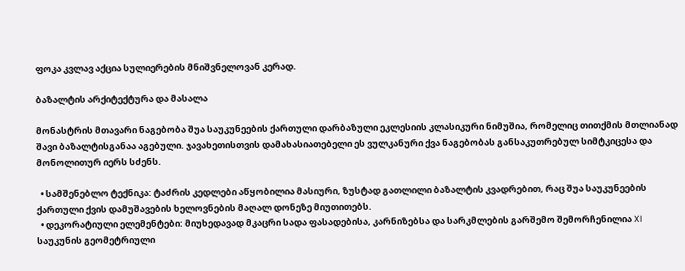ფოკა კვლავ აქცია სულიერების მნიშვნელოვან კერად.

ბაზალტის არქიტექტურა და მასალა

მონასტრის მთავარი ნაგებობა შუა საუკუნეების ქართული დარბაზული ეკლესიის კლასიკური ნიმუშია, რომელიც თითქმის მთლიანად შავი ბაზალტისგანაა აგებული. ჯავახეთისთვის დამახასიათებელი ეს ვულკანური ქვა ნაგებობას განსაკუთრებულ სიმტკიცესა და მონოლითურ იერს სძენს.

  • სამშენებლო ტექნიკა: ტაძრის კედლები აწყობილია მასიური, ზუსტად გათლილი ბაზალტის კვადრებით, რაც შუა საუკუნეების ქართული ქვის დამუშავების ხელოვნების მაღალ დონეზე მიუთითებს.
  • დეკორატიული ელემენტები: მიუხედავად მკაცრი სადა ფასადებისა, კარნიზებსა და სარკმლების გარშემო შემორჩენილია XI საუკუნის გეომეტრიული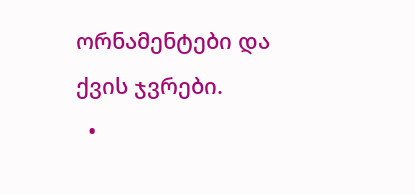ორნამენტები და ქვის ჯვრები.
  •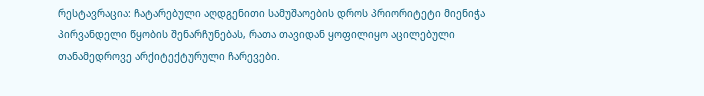რესტავრაცია: ჩატარებული აღდგენითი სამუშაოების დროს პრიორიტეტი მიენიჭა პირვანდელი წყობის შენარჩუნებას, რათა თავიდან ყოფილიყო აცილებული თანამედროვე არქიტექტურული ჩარევები.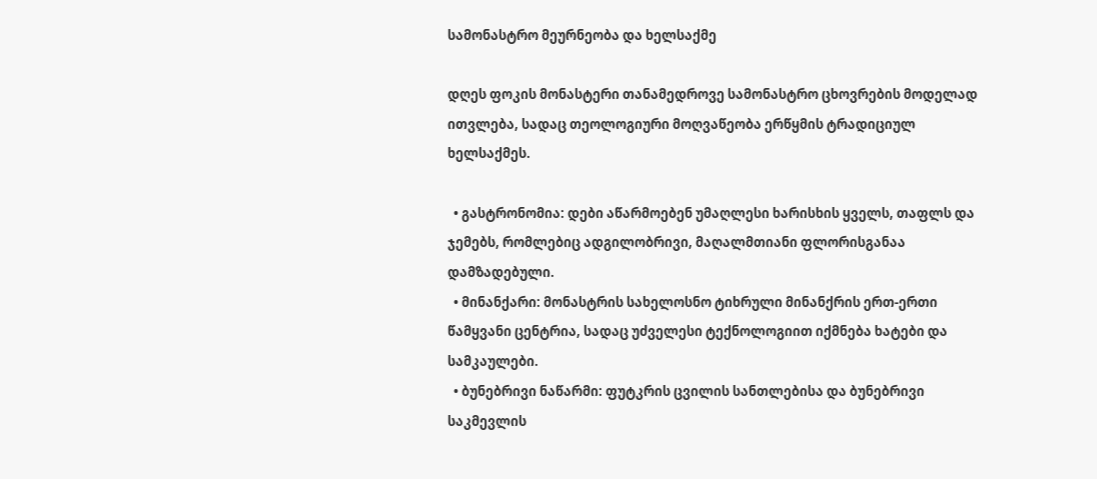სამონასტრო მეურნეობა და ხელსაქმე

დღეს ფოკის მონასტერი თანამედროვე სამონასტრო ცხოვრების მოდელად ითვლება, სადაც თეოლოგიური მოღვაწეობა ერწყმის ტრადიციულ ხელსაქმეს.

  • გასტრონომია: დები აწარმოებენ უმაღლესი ხარისხის ყველს, თაფლს და ჯემებს, რომლებიც ადგილობრივი, მაღალმთიანი ფლორისგანაა დამზადებული.
  • მინანქარი: მონასტრის სახელოსნო ტიხრული მინანქრის ერთ-ერთი წამყვანი ცენტრია, სადაც უძველესი ტექნოლოგიით იქმნება ხატები და სამკაულები.
  • ბუნებრივი ნაწარმი: ფუტკრის ცვილის სანთლებისა და ბუნებრივი საკმევლის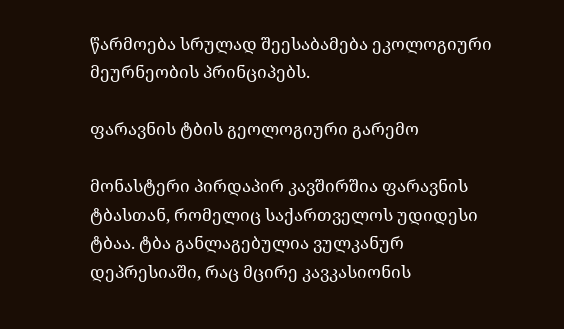წარმოება სრულად შეესაბამება ეკოლოგიური მეურნეობის პრინციპებს.

ფარავნის ტბის გეოლოგიური გარემო

მონასტერი პირდაპირ კავშირშია ფარავნის ტბასთან, რომელიც საქართველოს უდიდესი ტბაა. ტბა განლაგებულია ვულკანურ დეპრესიაში, რაც მცირე კავკასიონის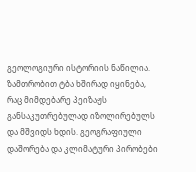გეოლოგიური ისტორიის ნაწილია. ზამთრობით ტბა ხშირად იყინება, რაც მიმდებარე პეიზაჟს განსაკუთრებულად იზოლირებულს და მშვიდს ხდის. გეოგრაფიული დაშორება და კლიმატური პირობები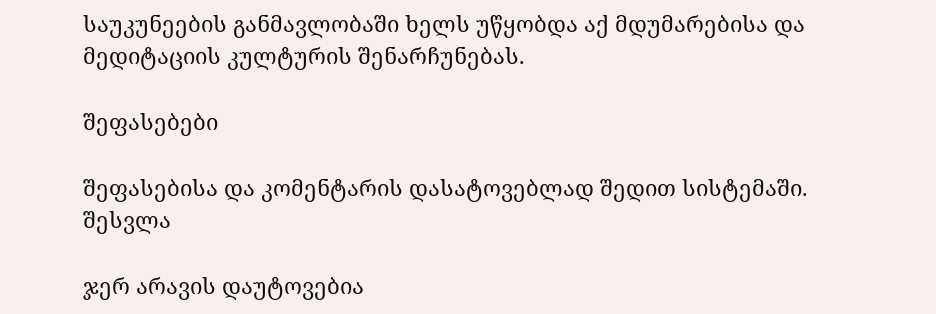საუკუნეების განმავლობაში ხელს უწყობდა აქ მდუმარებისა და მედიტაციის კულტურის შენარჩუნებას.

შეფასებები

შეფასებისა და კომენტარის დასატოვებლად შედით სისტემაში. შესვლა

ჯერ არავის დაუტოვებია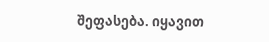შეფასება. იყავით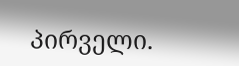პირველი.